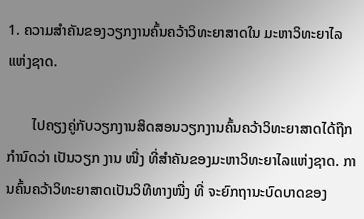1. ຄວາມສໍາຄັນຂອງວຽກງານຄົ້ນຄວ້າວິທະຍາສາດໃນ ມະຫາວິທະຍາໄລແຫ່ງຊາດ.

       ໄປຄຽງຄູ່ກັບວຽກງານສິດສອນວຽກງານຄົ້ນຄວ້າວິທະຍາສາດໄດ້ຖືກກໍານົດວ່າ ເປັນວຽກ ງານ ໜື່ງ ທີ່ສໍາຄັນຂອງມະຫາວິທະຍາໄລແຫ່ງຊາດ. ການຄົ້ນຄວ້າວິທະຍາສາດເປັນວິທີທາງໜື່ງ ທີ່ ຈະຍົກຖານະບົດບາດຂອງ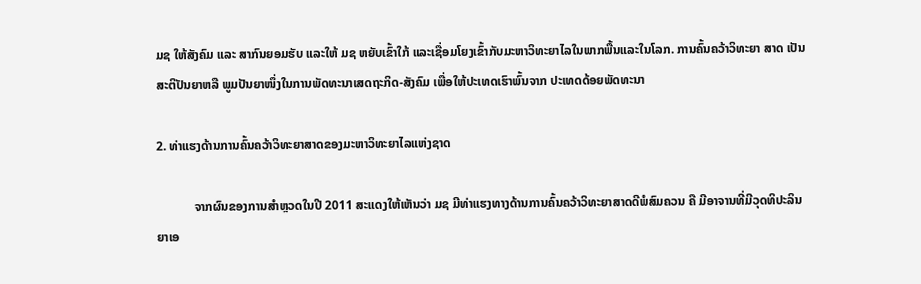ມຊ ໃຫ້ສັງຄົມ ແລະ ສາກົນຍອມຮັບ ແລະໃຫ້ ມຊ ຫຍັບເຂົ້າໃກ້ ແລະເຊື່ອມໂຍງເຂົ້າກັບມະຫາວິທະຍາໄລໃນພາກພື້ນແລະໃນໂລກ. ການຄົ້ນຄວ້າວິທະຍາ ສາດ ເປັນສະຕິປັນຍາຫລື ພູມປັນຍາໜຶ່ງໃນການພັດທະນາເສດຖະກິດ-ສັງຄົມ ເພື່ອໃຫ້ປະເທດເຮົາພົ້ນຈາກ ປະເທດດ້ອຍພັດທະນາ

2. ທ່າແຮງດ້ານການຄົ້ນຄວ້າວິທະຍາສາດຂອງມະຫາວິທະຍາໄລແຫ່ງຊາດ

            ຈາກຜົນຂອງການສໍາຫຼວດໃນປີ 2011 ສະແດງໃຫ້ເຫັນວ່າ ມຊ ມີທ່າແຮງທາງດ້ານການຄົ້ນຄວ້າວິທະຍາສາດດີພໍສົມຄວນ ຄື ມີອາຈານທີ່ມີວຸດທິປະລິນຍາເອ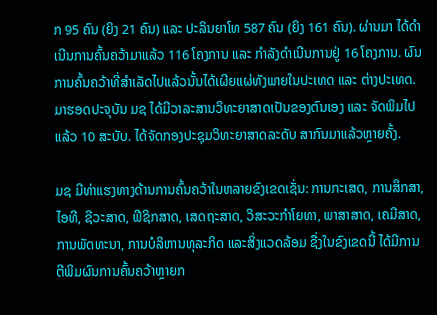ກ 95 ຄົນ (ຍິງ 21 ຄົນ) ແລະ ປະລິນຍາໂທ 587 ຄົນ (ຍິງ 161 ຄົນ). ຜ່ານມາ ໄດ້ດໍາເນີນການຄົ້ນຄວ້າມາແລ້ວ 116 ໂຄງການ ແລະ ກໍາລັງດໍາເນີນການຢູ່ 16 ໂຄງການ. ຜົນການຄົ້ນຄວ້າທີ່ສໍາເລັດໄປແລ້ວນັ້ນໄດ້ເຜີຍແຜ່ທັງພາຍໃນປະເທດ ແລະ ຕ່າງປະເທດ. ມາຮອດປະຈຸບັນ ມຊ ໄດ້ມີວາລະສານວິທະຍາສາດເປັນຂອງຕົນເອງ ແລະ ຈັດພິມໄປແລ້ວ 10 ສະບັບ. ໄດ້ຈັດກອງປະຊຸມວິທະຍາສາດລະດັບ ສາກົນມາແລ້ວຫຼາຍຄັ້ງ.

ມຊ ມີທ່າແຮງທາງດ້ານການຄົ້ນຄວ້າໃນຫລາຍຂົງເຂດເຊັ່ນ: ການກະເສດ, ການສຶກສາ,  ໄອທີ, ຊີວະສາດ, ຟີຊິກສາດ, ເສດຖະສາດ, ວິສະວະກໍາໂຍທາ, ພາສາສາດ, ເຄມີສາດ, ການພັດທະນາ, ການບໍລິຫານທຸລະກິດ ແລະສິ່ງແວດລ້ອມ ຊື່ງໃນຂົງເຂດນີ້ ໄດ້ມີການຕີພິມຜົນການຄົ້ນຄວ້າຫຼາຍກ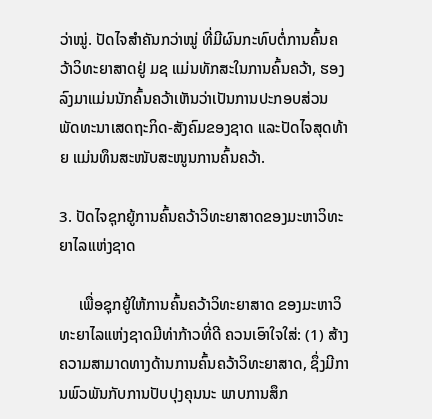ວ່າໝູ່. ປັດໄຈສໍາຄັນກວ່າໝູ່ ທີ່ມີຜົນກະທົບຕໍ່ການຄົ້ນຄວ້າວິທະຍາສາດຢູ່ ມຊ ແມ່ນທັກສະໃນການຄົ້ນຄວ້າ, ຮອງລົງມາແມ່ນນັກຄົ້ນຄວ້າເຫັນວ່າເປັນການປະກອບສ່ວນພັດທະນາເສດຖະກິດ-ສັງຄົມຂອງຊາດ ແລະປັດໄຈສຸດທ້າຍ ແມ່ນທຶນສະໜັບສະໜູນການຄົ້ນຄວ້າ.

3. ປັດໄຈຊຸກຍູ້ການຄົ້ນຄວ້າວິທະຍາສາດຂອງມະຫາວິທະຍາໄລແຫ່ງຊາດ

     ເພື່ອຊຸກຍູ້ໃຫ້ການຄົ້ນຄວ້າວິທະຍາສາດ ຂອງມະຫາວິທະຍາໄລແຫ່ງຊາດມີທ່າກ້າວທີ່ດີ ຄວນເອົາໃຈໃສ່: (1) ສ້າງຄວາມສາມາດທາງດ້ານການຄົ້ນຄວ້າວິທະຍາສາດ, ຊຶ່ງມີການພົວພັນກັບການປັບປຸງຄຸນນະ ພາບການສຶກ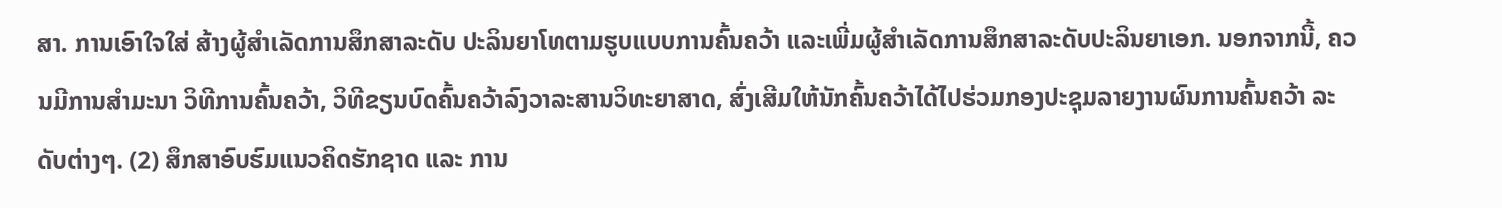ສາ. ການເອົາໃຈໃສ່ ສ້າງຜູ້ສໍາເລັດການສຶກສາລະດັບ ປະລິນຍາໂທຕາມຮູບແບບການຄົ້ນຄວ້າ ແລະເພີ່ມຜູ້ສໍາເລັດການສຶກສາລະດັບປະລິນຍາເອກ. ນອກຈາກນີ້, ຄວນມີການສໍາມະນາ ວິທີການຄົ້ນຄວ້າ, ວິທີຂຽນບົດຄົ້ນຄວ້າລົງວາລະສານວິທະຍາສາດ, ສົ່ງເສີມໃຫ້ນັກຄົ້ນຄວ້າໄດ້ໄປຮ່ວມກອງປະຊຸມລາຍງານຜົນການຄົ້ນຄວ້າ ລະດັບຕ່າງໆ. (2) ສຶກສາອົບຮົມແນວຄິດຮັກຊາດ ແລະ ການ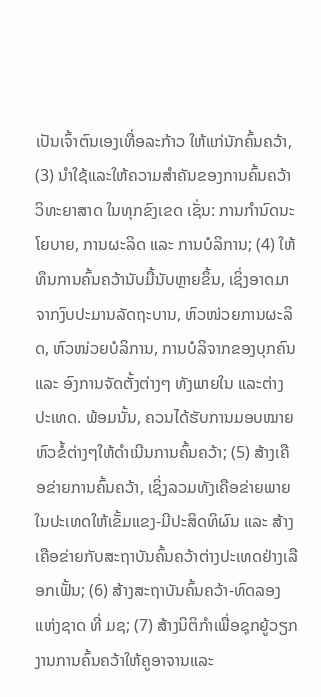ເປັນເຈົ້າຕົນເອງເທື່ອລະກ້າວ ໃຫ້ແກ່ນັກຄົ້ນຄວ້າ, (3) ນໍາໃຊ້ແລະໃຫ້ຄວາມສໍາຄັນຂອງການຄົ້ນຄວ້າວິທະຍາສາດ ໃນທຸກຂົງເຂດ ເຊັ່ນ: ການກໍານົດນະໂຍບາຍ, ການຜະລິດ ແລະ ການບໍລິການ; (4) ໃຫ້ທຶນການຄົ້ນຄວ້ານັບມື້ນັບຫຼາຍຂຶ້ນ, ເຊິ່ງອາດມາຈາກງົບປະມານລັດຖະບານ, ຫົວໜ່ວຍການຜະລິດ, ຫົວໜ່ວຍບໍລິການ, ການບໍລິຈາກຂອງບຸກຄົນ ແລະ ອົງການຈັດຕັ້ງຕ່າງໆ ທັງພາຍໃນ ແລະຕ່າງປະເທດ. ພ້ອມນັ້ນ, ຄວນໄດ້ຮັບການມອບໝາຍຫົວຂໍ້ຕ່າງໆໃຫ້ດຳເນີນການຄົ້ນຄວ້າ; (5) ສ້າງເຄືອຂ່າຍການຄົ້ນຄວ້າ, ເຊິ່ງລວມທັງເຄືອຂ່າຍພາຍໃນປະເທດໃຫ້ເຂັ້ມແຂງ-ມີປະສິດທິຜົນ ແລະ ສ້າງເຄືອຂ່າຍກັບສະຖາບັນຄົ້ນຄວ້າຕ່າງປະເທດຢ່າງເລືອກເຟັ້ນ; (6) ສ້າງສະຖາບັນຄົ້ນຄວ້າ-ທົດລອງແຫ່ງຊາດ ທີ່ ມຊ; (7) ສ້າງນິຕິກຳເພື່ອຊຸກຍູ້ວຽກງານການຄົ້ນຄວ້າໃຫ້ຄູອາຈານແລະ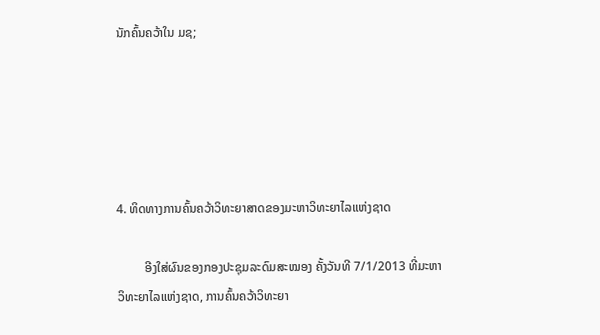ນັກຄົ້ນຄວ້າໃນ ມຊ;





4. ທິດທາງການຄົ້ນຄວ້າວິທະຍາສາດຂອງມະຫາວິທະຍາໄລແຫ່ງຊາດ

         ອີງໃສ່ຜົນຂອງກອງປະຊຸມລະດົມສະໝອງ ຄັ້ງວັນທີ 7/1/2013 ທີ່ມະຫາວິທະຍາໄລແຫ່ງຊາດ, ການຄົ້ນຄວ້າວິທະຍາ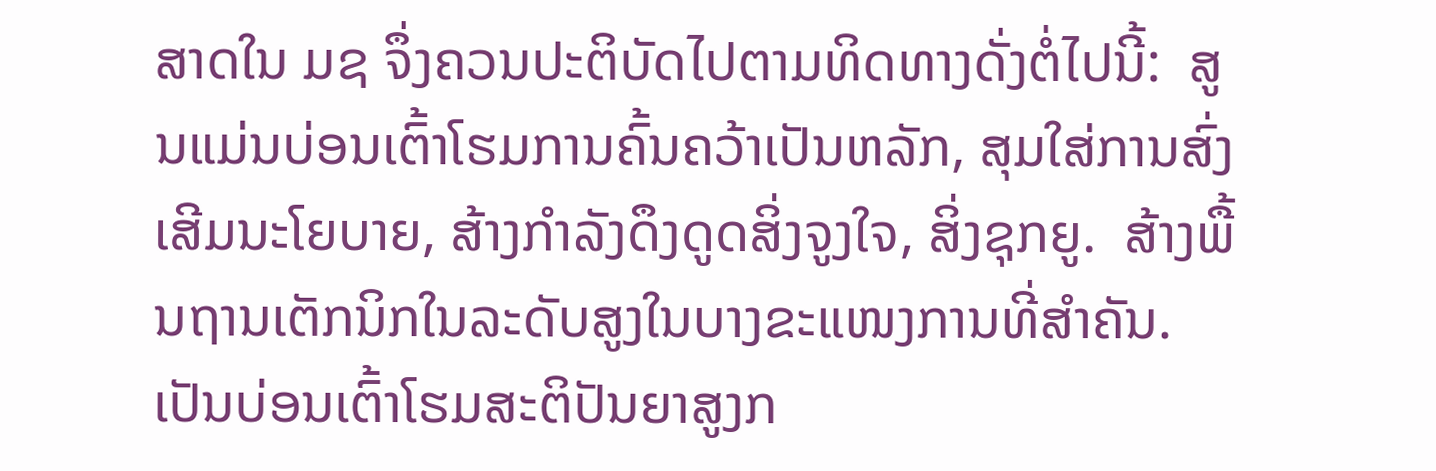ສາດໃນ ມຊ ຈຶ່ງຄວນປະຕິບັດໄປຕາມທິດທາງດັ່ງຕໍ່ໄປນີ້:  ສູນແມ່ນບ່ອນເຕົ້າໂຮມການຄົ້ນຄວ້າເປັນຫລັກ, ສຸມໃສ່ການສົ່ງເສີມນະໂຍບາຍ, ສ້າງກຳລັງດຶງດູດສິ່ງຈູງໃຈ, ສິ່ງຊຸກຍູ.  ສ້າງພື້ນຖານເຕັກນິກໃນລະດັບສູງໃນບາງຂະແໜງການທີ່ສຳຄັນ. ເປັນບ່ອນເຕົ້າໂຮມສະຕິປັນຍາສູງກ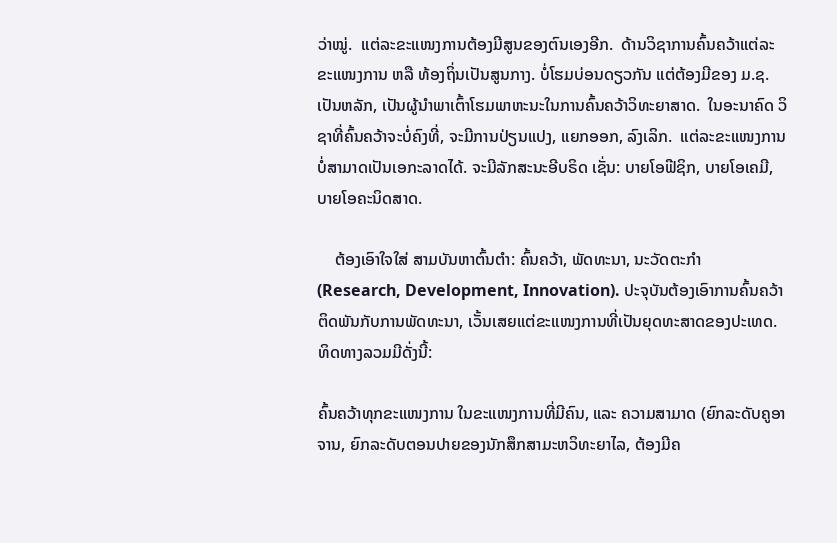ວ່າໝູ່.  ແຕ່ລະຂະແໜງການຕ້ອງມີສູນຂອງຕົນເອງອີກ.  ດ້ານວິຊາການຄົ້ນຄວ້າແຕ່ລະຂະແໜງການ ຫລື ທ້ອງຖິ່ນເປັນສູນກາງ. ບໍ່ໂຮມບ່ອນດຽວກັນ ແຕ່ຕ້ອງມີຂອງ ມ.ຊ. ເປັນຫລັກ, ເປັນຜູ້ນຳພາເຕົ້າໂຮມພາຫະນະໃນການຄົ້ນຄວ້າວິທະຍາສາດ.  ໃນອະນາຄົດ ວິຊາທີ່ຄົ້ນຄວ້າຈະບໍ່ຄົງທີ່, ຈະມີການປ່ຽນແປງ, ແຍກອອກ, ລົງເລິກ.  ແຕ່ລະຂະແໜງການບໍ່ສາມາດເປັນເອກະລາດໄດ້. ຈະມີລັກສະນະອີບຣິດ ເຊັ່ນ: ບາຍໂອຟີຊິກ, ບາຍໂອເຄມີ, ບາຍໂອຄະນິດສາດ.

    ຕ້ອງເອົາໃຈໃສ່ ສາມບັນຫາຕົ້ນຕຳ: ຄົ້ນຄວ້າ, ພັດທະນາ, ນະວັດຕະກຳ (Research, Development, Innovation). ປະຈຸບັນຕ້ອງເອົາການຄົ້ນຄວ້າຕິດພັນກັບການພັດທະນາ, ເວັ້ນເສຍແຕ່ຂະແໜງການທີ່ເປັນຍຸດທະສາດຂອງປະເທດ.  ທິດທາງລວມມີດັ່ງນີ້:

ຄົ້ນຄວ້າທຸກຂະແໜງການ ໃນຂະແໜງການທີ່ມີຄົນ, ແລະ ຄວາມສາມາດ (ຍົກລະດັບຄູອາຈານ, ຍົກລະດັບຕອນປາຍຂອງນັກສຶກສາມະຫວິທະຍາໄລ, ຕ້ອງມີຄ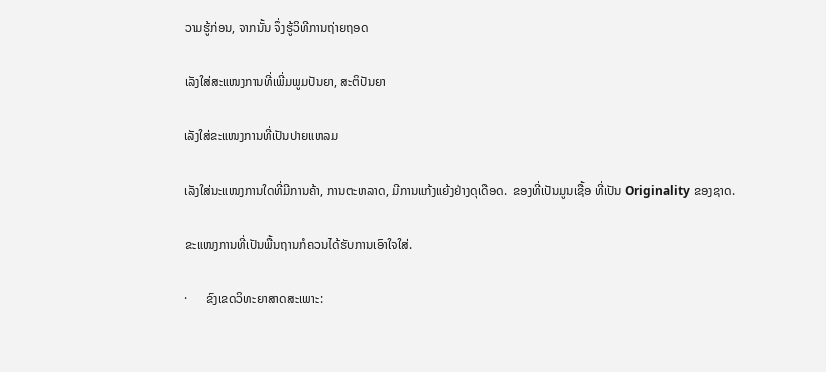ວາມຮູ້ກ່ອນ, ຈາກນັ້ນ ຈຶ່ງຮູ້ວິທີການຖ່າຍຖອດ

ເລັງໃສ່ສະແໜງການທີ່ເພີ່ມພູມປັນຍາ, ສະຕິປັນຍາ

ເລັງໃສ່ຂະແໜງການທີ່ເປັນປາຍແຫລມ

ເລັງໃສ່ນະແໜງການໃດທີ່ມີການຄ້າ, ການຕະຫລາດ, ມີການແກ້ງແຍ້ງຢ່າງດຸເດືອດ.  ຂອງທີ່ເປັນມູນເຊື້ອ ທີ່ເປັນ Originality ຂອງຊາດ.

ຂະແໜງການທີ່ເປັນພື້ນຖານກໍຄວນໄດ້ຮັບການເອົາໃຈໃສ່.

·      ຂົງເຂດວິທະຍາສາດສະເພາະ: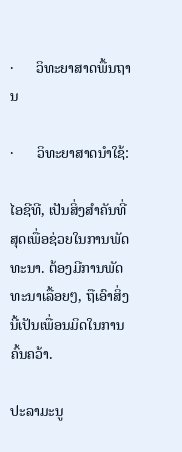·      ວິທະຍາສາດພື້ນຖານ

·      ວິທະຍາສາດນຳໃຊ້:

ໄອຊີທີ, ເປັນສິ່ງສຳຄັນທີ່ສຸດເພື່ອຊ່ວຍໃນການພັດທະນາ. ຕ້ອງມີການພັດທະນາເລື້ອຍໆ, ຖືເອົາສິ່ງນີ້ເປັນເພື່ອນມິດໃນການຄົ້ນຄວ້າ.

ປະລາມະນູ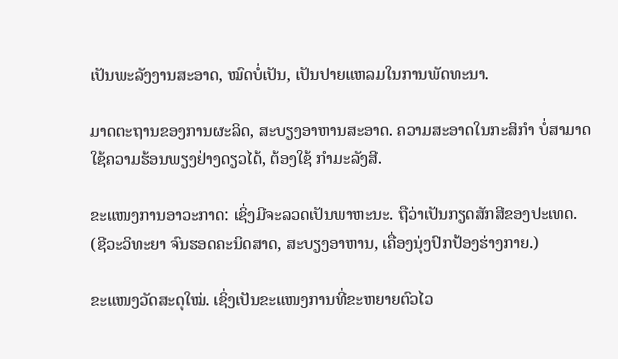ເປັນພະລັງງານສະອາດ, ໝົດບໍ່ເປັນ, ເປັນປາຍແຫລມໃນການພັດທະນາ.

ມາດຕະຖານຂອງການຜະລິດ, ສະບຽງອາຫານສະອາດ. ຄວາມສະອາດໃນກະສິກຳ ບໍ່ສາມາດໃຊ້ຄວາມຮ້ອນພຽງຢ່າງດຽວໄດ້, ຕ້ອງໃຊ້ ກຳມະລັງສີ.

ຂະແໜງການອາວະກາດ: ເຊິ່ງມີຈະລວດເປັນພາຫະນະ. ຖືວ່າເປັນກຽດສັກສີຂອງປະເທດ. (ຊີວະວິທະຍາ ຈົນຮອດຄະນິດສາດ, ສະບຽງອາຫານ, ເຄື່ອງນຸ່ງປົກປ້ອງຮ່າງກາຍ.)

ຂະແໜງວັດສະດຸໃໝ່. ເຊິ່ງເປັນຂະແໜງການທີ່ຂະຫຍາຍຕົວໄວ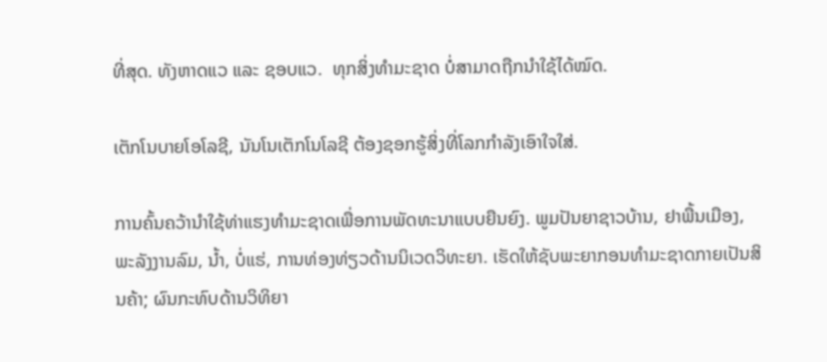ທີ່ສຸດ. ທັງຫາດແວ ແລະ ຊອບແວ.  ທຸກສິ່ງທຳມະຊາດ ບໍ່ສາມາດຖືກນຳໃຊ້ໄດ້ໝົດ.

ເຕັກໂນບາຍໂອໂລຊີ, ນັນໂນເຕັກໂນໂລຊີ ຕ້ອງຊອກຮູ້ສິ່ງທີ່ໂລກກຳລັງເອົາໃຈໃສ່.

ການຄົ້ນຄວ້ານຳໃຊ້ທ່າແຮງທຳມະຊາດເພື່ອການພັດທະນາແບບຍືນຍົງ. ພູມປັນຍາຊາວບ້ານ, ຢາພື້ນເມືອງ, ພະລັງງານລົມ, ນ້ຳ, ບໍ່ແຮ່, ການທ່ອງທ່ຽວດ້ານນິເວດວິທະຍາ. ເຮັດໃຫ້ຊັບພະຍາກອນທຳມະຊາດກາຍເປັນສິນຄ້າ; ຜົນກະທົບດ້ານວິທິຍາ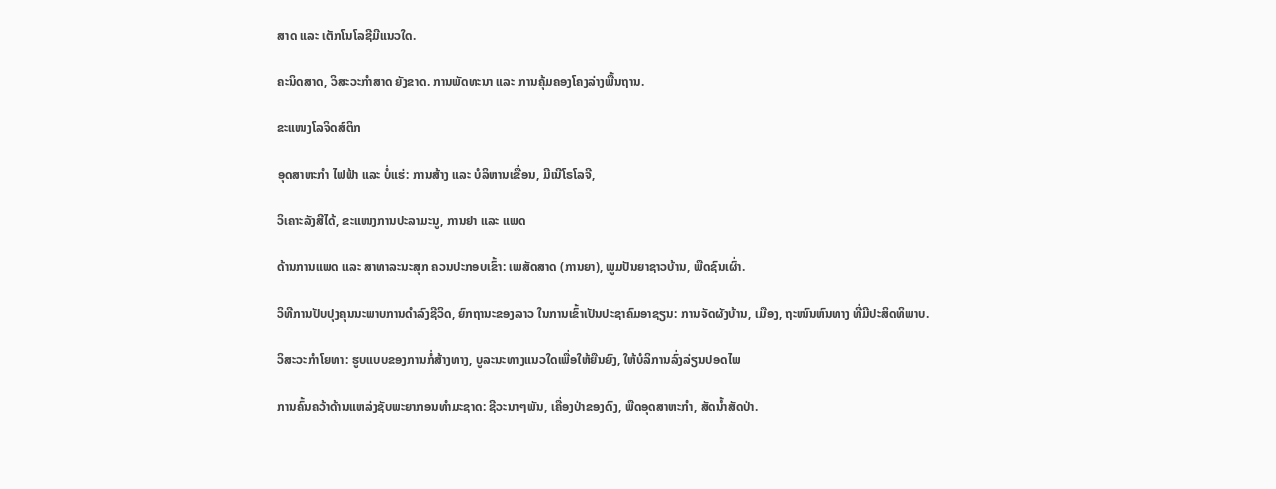ສາດ ແລະ ເຕັກໂນໂລຊີມີແນວໃດ.

ຄະນິດສາດ, ວິສະວະກຳສາດ ຍັງຂາດ. ການພັດທະນາ ແລະ ການຄຸ້ມຄອງໂຄງລ່າງພື້ນຖານ.

ຂະແໜງໂລຈິດສ໌ຕິກ

ອຸດສາຫະກຳ ໄຟຟ້າ ແລະ ບໍ່ແຮ່: ການສ້າງ ແລະ ບໍລິຫານເຂື່ອນ, ມີເນີໂຣໂລຈີ,

ວິເຄາະລັງສີໄດ້, ຂະແໜງການປະລາມະນູ, ການຢາ ແລະ ແພດ

ດ້ານການແພດ ແລະ ສາທາລະນະສຸກ ຄວນປະກອບເຂົ້າ: ເພສັດສາດ (ການຍາ), ພູມປັນຍາຊາວບ້ານ, ພືດຊົນເຜົ່າ.

ວິທີການປັບປຸງຄຸນນະພາບການດຳລົງຊີວິດ, ຍົກຖານະຂອງລາວ ໃນການເຂົ້າເປັນປະຊາຄົມອາຊຽນ: ການຈັດຜັງບ້ານ, ເມືອງ, ຖະໜົນຫົນທາງ ທີ່ມີປະສິດທິພາບ.

ວິສະວະກຳໂຍທາ: ຮູບແບບຂອງການກໍ່ສ້າງທາງ, ບູລະນະທາງແນວໃດເພື່ອໃຫ້ຍືນຍົງ, ໃຫ້ບໍລິການລົ່ງລ່ຽນປອດໄພ

ການຄົ້ນຄວ້າດ້ານແຫລ່ງຊັບພະຍາກອນທຳມະຊາດ: ຊີວະນາໆພັນ, ເຄື່ອງປ່າຂອງດົງ, ພືດອຸດສາຫະກຳ, ສັດນ້ຳສັດປ່າ.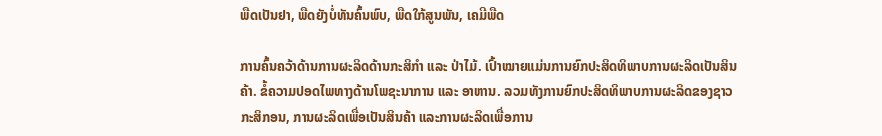ພືດເປັນຢາ, ພືດຍັງບໍ່ທັນຄົ້ນພົບ, ພືດໃກ້ສູນພັນ, ເຄມີພືດ

ການຄົ້ນຄວ້າດ້ານການຜະລິດດ້ານກະສິກຳ ແລະ ປ່າໄມ້. ເປົ້າໝາຍແມ່ນການຍົກປະສິດທິພາບການຜະລິດເປັນສິນຄ້າ. ຂໍ້ຄວາມປອດໄພທາງດ້ານໂພຊະນາການ ແລະ ອາຫານ. ລວມທັງການຍົກປະສິດທິພາບການຜະລິດຂອງຊາວກະສິກອນ, ການຜະລິດເພື່ອເປັນສິນຄ້າ ແລະການຜະລິດເພື່ອການ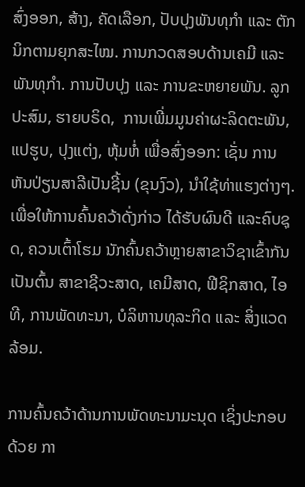ສົ່ງອອກ, ສ້າງ, ຄັດເລືອກ, ປັບປຸງພັນທຸກຳ ແລະ ຕັກນິກຕາມຍຸກສະໄໝ. ການກວດສອບດ້ານເຄມີ ແລະ ພັນທຸກຳ. ການປັບປຸງ ແລະ ການຂະຫຍາຍພັນ. ລູກປະສົມ, ຮາຍບຣິດ,  ການເພີ່ມມູນຄ່າຜະລິດຕະພັນ, ແປຮູບ, ປຸງແຕ່ງ, ຫຸ້ມຫໍ່ ເພື່ອສົ່ງອອກ: ເຊັ່ນ ການຫັນປ່ຽນສາລີເປັນຊີ້ນ (ຂຸນງົວ), ນຳໃຊ້ທ່າແຮງຕ່າງໆ. ເພື່ອໃຫ້ການຄົ້ນຄວ້າດັ່ງກ່າວ ໄດ້ຮັບຜົນດີ ແລະຄົບຊຸດ, ຄວນເຕົ້າໂຮມ ນັກຄົ້ນຄວ້າຫຼາຍສາຂາວິຊາເຂົ້າກັນເປັນຕົ້ນ ສາຂາຊີວະສາດ, ເຄມີສາດ, ຟີຊິກສາດ, ໄອທີ, ການພັດທະນາ, ບໍລິຫານທຸລະກິດ ແລະ ສິ່ງແວດລ້ອມ.

ການຄົ້ນຄວ້າດ້ານການພັດທະນາມະນຸດ ເຊິ່ງປະກອບດ້ວຍ ກາ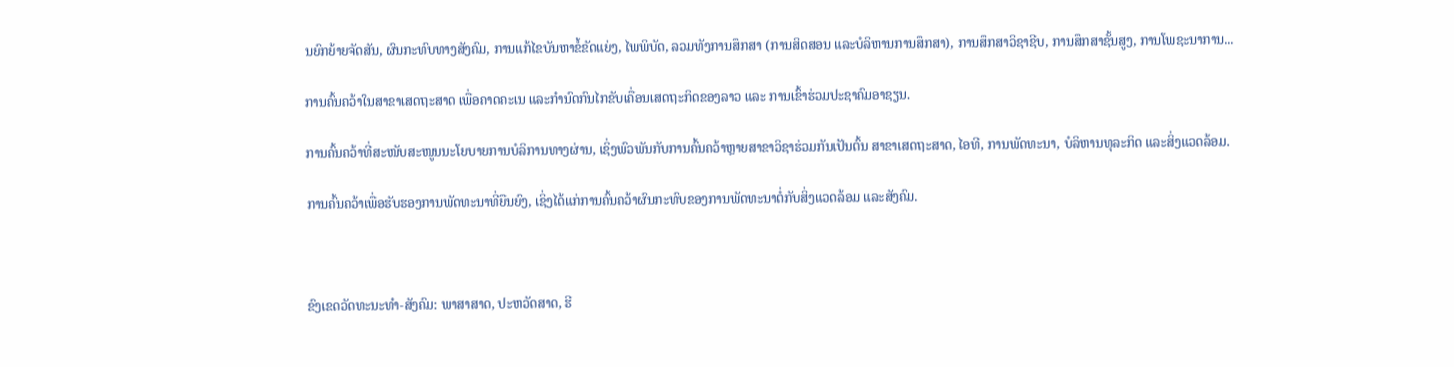ນຍົກຍ້າຍຈັດສັນ, ຜົນກະທົບທາງສັງຄົມ, ການແກ້ໄຂບັນຫາຂໍ້ຂັດແຍ່ງ, ໄພພິບັດ, ລວມທັງການສຶກສາ (ການສິດສອນ ແລະບໍລິຫານການສຶກສາ), ການສຶກສາວິຊາຊີບ, ການສຶກສາຊັ້ນສູງ, ການໂພຊະນາການ...

ການຄົ້ນຄວ້າໃນສາຂາເສດຖະສາດ ເພື່ອຄາດຄະເນ ແລະກໍານົດກົນໄກຂັບເຄື່ອນເສດຖະກິດຂອງລາວ ແລະ ການເຂົ້າຮ່ວມປະຊາຄົມອາຊຽນ.

ການຄົ້ນຄວ້າທີ່ສະໜັບສະໜູນນະໂຍບາຍການບໍລິການທາງຜ່ານ, ເຊິ່ງພົວພັນກັບການຄົ້ນຄວ້າຫຼາຍສາຂາວິຊາຮ່ວມກັນເປັນຕົ້ນ ສາຂາເສດຖະສາດ, ໄອທີ, ການພັດທະນາ, ບໍລິຫານທຸລະກິດ ແລະສິ່ງແວດລ້ອມ.

ການຄົ້ນຄວ້າເພື່ອຮັບຮອງການພັດທະນາທີ່ຍືນຍົງ, ເຊິ່ງໄດ້ແກ່ການຄົ້ນຄວ້າຜົນກະທົບຂອງການພັດທະນາຕໍ່ກັບສິ່ງແວດລ້ອມ ແລະສັງຄົມ.



ຂົງເຂດວັດທະນະທຳ-ສັງຄົມ: ພາສາສາດ, ປະຫວັດສາດ, ຮີ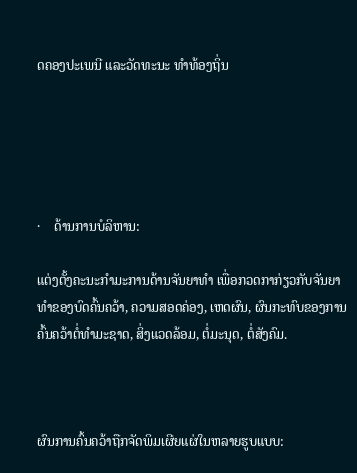ດຄອງປະເພນີ ແລະວັດທະນະ ທຳທ້ອງຖິ່ນ





·    ດ້ານການບໍລິຫານ:

ແຕ່ງຕັ້ງຄະນະກຳມະການດ້ານຈັນຍາທຳ ເພື່ອກວດກາກ່ຽວກັບຈັນຍາທຳຂອງບົດຄົ້ນຄວ້າ, ຄວາມສອດຄ່ອງ, ເຫດຜົນ, ຜົນກະທົບຂອງການຄົ້ນຄວ້າຕໍ່ທຳມະຊາດ, ສິ່ງແວດລ້ອມ, ຕໍ່ມະນຸດ, ຕໍ່ສັງຄົມ.



ຜົນການຄົ້ນຄວ້າຖືກຈັດພິມເຜີຍແຜ່ໃນຫລາຍຮູບແບບ: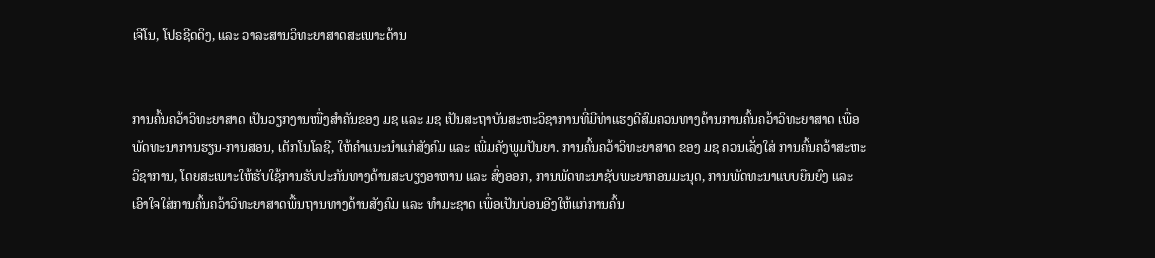ເຈີໂນ, ໂປຣຊີດດິງ, ແລະ ວາລະສານວິທະຍາສາດສະເພາະດ້ານ


ການຄົ້ນຄວ້າວິທະຍາສາດ ເປັນວຽກງານໜື່ງສໍາຄັນຂອງ ມຊ ແລະ ມຊ ເປັນສະຖາບັນສະຫະວິຊາການທີ່ມີທ່າແຮງດີສົມຄວນທາງດ້ານການຄົ້ນຄວ້າວິທະຍາສາດ ເພື່ອພັດທະນາການຮຽນ-ການສອນ, ເຕັກໂນໂລຊີ, ໃຫ້ຄໍາແນະນໍາແກ່ສັງຄົມ ແລະ ເພີ່ມຄັງພູມປັນຍາ. ການຄົ້ນຄວ້າວິທະຍາສາດ ຂອງ ມຊ ຄວນເລັ່ງໃສ່ ການຄົ້ນຄວ້າສະຫະວິຊາການ, ໂດຍສະເພາະໃຫ້ຮັບໃຊ້ການຮັບປະກັນທາງດ້ານສະບຽງອາຫານ ແລະ ສົ່ງອອກ, ການພັດທະນາຊັບພະຍາກອນມະນຸດ, ການພັດທະນາແບບຍືນຍົງ ແລະ ເອົາໃຈໃສ່ການຄົ້ນຄວ້າວິທະຍາສາດພື້ນຖານທາງດ້ານສັງຄົມ ແລະ ທໍາມະຊາດ ເພື່ອເປັນບ່ອນອີງໃຫ້ແກ່ການຄົ້ນ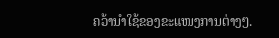ຄວ້ານໍາໃຊ້ຂອງຂະແໜງການຕ່າງໆ.